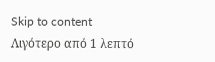Skip to content
Λιγότερο από 1 λεπτό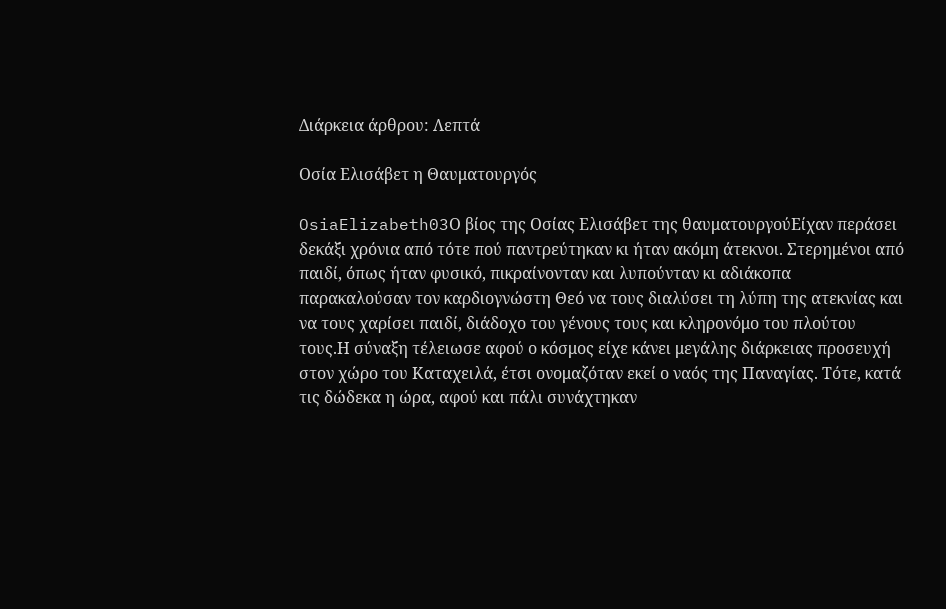Διάρκεια άρθρου: Λεπτά

Οσία Ελισάβετ η Θαυματουργός

OsiaElizabeth03Ο βίος της Οσίας Ελισάβετ της θαυματουργούΕίχαν περάσει δεκάξι χρόνια από τότε πού παντρεύτηκαν κι ήταν ακόμη άτεκνοι. Στερημένοι από παιδί, όπως ήταν φυσικό, πικραίνονταν και λυπούνταν κι αδιάκοπα παρακαλούσαν τον καρδιογνώστη Θεό να τους διαλύσει τη λύπη της ατεκνίας και να τους χαρίσει παιδί, διάδοχο του γένους τους και κληρονόμο του πλούτου τους.Η σύναξη τέλειωσε αφού ο κόσμος είχε κάνει μεγάλης διάρκειας προσευχή στον χώρο του Καταχειλά, έτσι ονομαζόταν εκεί ο ναός της Παναγίας. Τότε, κατά τις δώδεκα η ώρα, αφού και πάλι συνάχτηκαν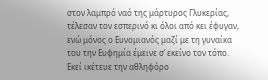στον λαμπρό ναό της μάρτυρος Γλυκερίας, τέλεσαν τον εσπερινό κι όλοι από κει έφυγαν, ενώ μόνος ο Ευνομιανός μαζί με τη γυναίκα του την Ευφημία έμεινε σ’ εκείνο τον τόπο. Εκεί ικέτευε την αθληφόρο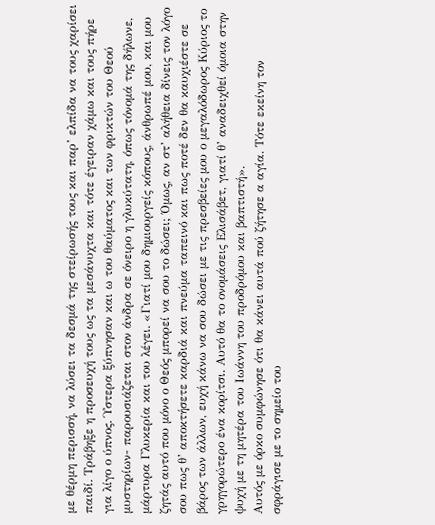με θέρμη περισσή, να λύσει τα δεσμά της στείρωσής τους και παρ’ ελπίδα να τους χαρίσει παιδί. Τράβηξε η προσευχή τους ως τα μεσάνυχτα και τότε έγειραν χάμω και τους πήρε για λίγο ο ύπνος. Ύστερα ξύπνησαν και ω του θαύματος και των φρικτών του Θεού μυστηρίων- παρουσιάζεται στον άνδρα σε όνειρο η γλυκύτατη, όπως τόνομά της δήλωνε, μάρτυρα Γλυκερία και του λέγει. «Γιατί μου δημιουργείς κόπους, άνθρωπέ μου, και μου ζητάς αυτό που μόνο ο Θεός μπορεί να σου το δώσει; Όμως, αν στ’ αλήθεια δίνεις τον λόγο σου πως θ’ αποκτήσετε καρδιά και πνεύμα ταπεινό και πως ποτέ δεν θα καυχιέστε σε βάρος των άλλων, ευχή κάνω να σου δώσει με τις πρεσβείες μου ο μεγαλόδωρος Κύριος το γρηγορώτερο ένα κορίτσι. Αυτό θα το ονομάσεις Ελισάβετ, γιατί θ’ αναδειχθεί όμοια στην ψυχή με τη μητέρα του Ιωάννη του προδρόμου και βαπτιστή».
Αυτός με όρκο συμφώνησε ότι θα κάνει αυτά πού ζήτησε α αγία. Τότε εκείνη τον σφράγισε με το σημείο του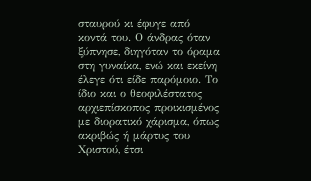σταυρού κι έφυγε από κοντά του. Ο άνδρας όταν ξύπνησε, διηγόταν το όραμα στη γυναίκα, ενώ και εκείνη έλεγε ότι είδε παρόμοιο. Το ίδιο και ο θεοφιλέστατος αρχιεπίσκοπος προικισμένος με διορατικό χάρισμα, όπως ακριβώς ή μάρτυς του Χριστού, έτσι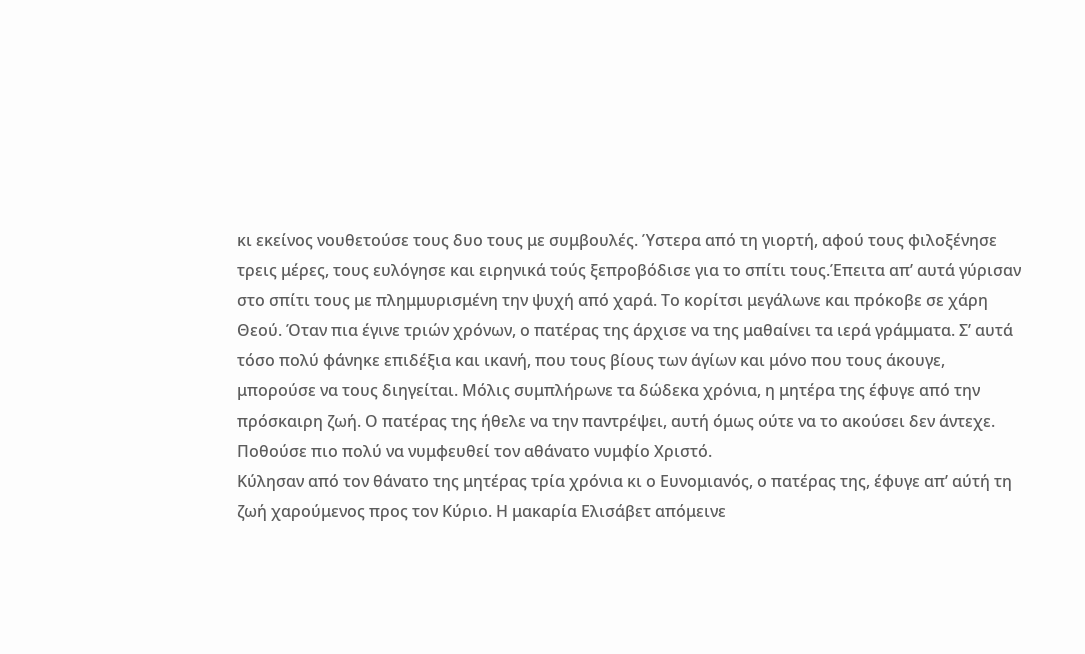κι εκείνος νουθετούσε τους δυο τους με συμβουλές. Ύστερα από τη γιορτή, αφού τους φιλοξένησε τρεις μέρες, τους ευλόγησε και ειρηνικά τούς ξεπροβόδισε για το σπίτι τους.Έπειτα απ’ αυτά γύρισαν στο σπίτι τους με πλημμυρισμένη την ψυχή από χαρά. Το κορίτσι μεγάλωνε και πρόκοβε σε χάρη Θεού. Όταν πια έγινε τριών χρόνων, ο πατέρας της άρχισε να της μαθαίνει τα ιερά γράμματα. Σ’ αυτά τόσο πολύ φάνηκε επιδέξια και ικανή, που τους βίους των άγίων και μόνο που τους άκουγε, μπορούσε να τους διηγείται. Μόλις συμπλήρωνε τα δώδεκα χρόνια, η μητέρα της έφυγε από την πρόσκαιρη ζωή. Ο πατέρας της ήθελε να την παντρέψει, αυτή όμως ούτε να το ακούσει δεν άντεχε. Ποθούσε πιο πολύ να νυμφευθεί τον αθάνατο νυμφίο Χριστό.
Κύλησαν από τον θάνατο της μητέρας τρία χρόνια κι ο Ευνομιανός, ο πατέρας της, έφυγε απ’ αύτή τη ζωή χαρούμενος προς τον Κύριο. Η μακαρία Ελισάβετ απόμεινε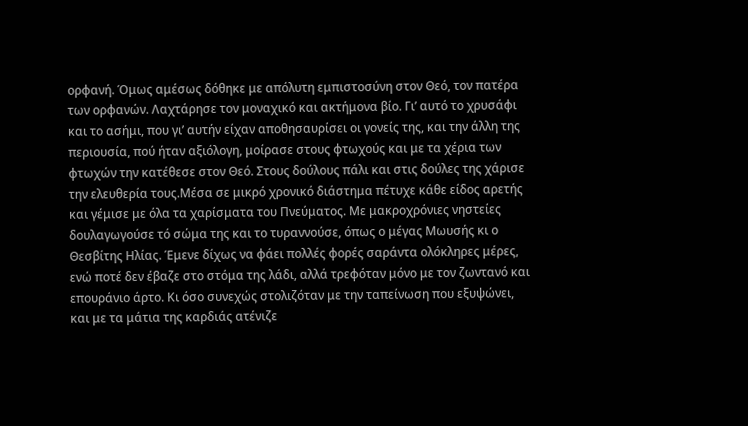ορφανή. Όμως αμέσως δόθηκε με απόλυτη εμπιστοσύνη στον Θεό, τον πατέρα των ορφανών. Λαχτάρησε τον μοναχικό και ακτήμονα βίο. Γι’ αυτό το χρυσάφι και το ασήμι, που γι’ αυτήν είχαν αποθησαυρίσει οι γονείς της, και την άλλη της περιουσία, πού ήταν αξιόλογη, μοίρασε στους φτωχούς και με τα χέρια των φτωχών την κατέθεσε στον Θεό. Στους δούλους πάλι και στις δούλες της χάρισε την ελευθερία τους.Μέσα σε μικρό χρονικό διάστημα πέτυχε κάθε είδος αρετής και γέμισε με όλα τα χαρίσματα του Πνεύματος. Με μακροχρόνιες νηστείες δουλαγωγούσε τό σώμα της και το τυραννούσε, όπως ο μέγας Μωυσής κι ο Θεσβίτης Ηλίας. Έμενε δίχως να φάει πολλές φορές σαράντα ολόκληρες μέρες, ενώ ποτέ δεν έβαζε στο στόμα της λάδι, αλλά τρεφόταν μόνο με τον ζωντανό και επουράνιο άρτο. Κι όσο συνεχώς στολιζόταν με την ταπείνωση που εξυψώνει, και με τα μάτια της καρδιάς ατένιζε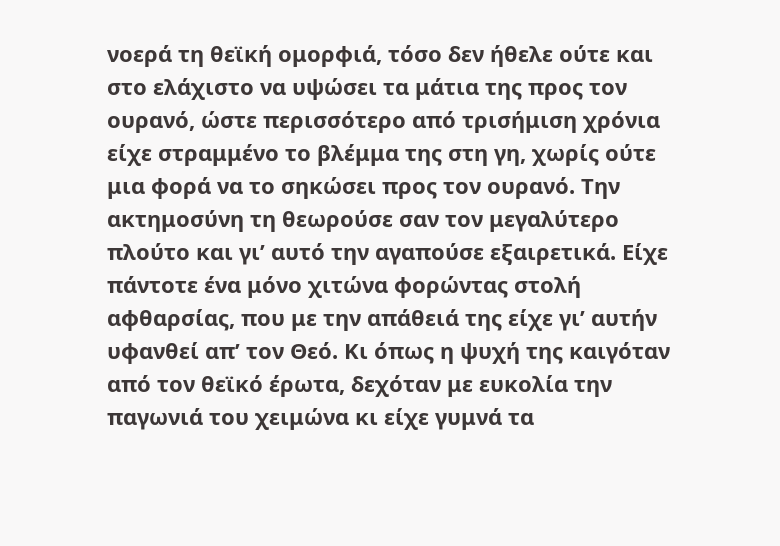νοερά τη θεϊκή ομορφιά, τόσο δεν ήθελε ούτε και στο ελάχιστο να υψώσει τα μάτια της προς τον ουρανό, ώστε περισσότερο από τρισήμιση χρόνια είχε στραμμένο το βλέμμα της στη γη, χωρίς ούτε μια φορά να το σηκώσει προς τον ουρανό. Την ακτημοσύνη τη θεωρούσε σαν τον μεγαλύτερο πλούτο και γι’ αυτό την αγαπούσε εξαιρετικά. Είχε πάντοτε ένα μόνο χιτώνα φορώντας στολή αφθαρσίας, που με την απάθειά της είχε γι’ αυτήν υφανθεί απ’ τον Θεό. Κι όπως η ψυχή της καιγόταν από τον θεϊκό έρωτα, δεχόταν με ευκολία την παγωνιά του χειμώνα κι είχε γυμνά τα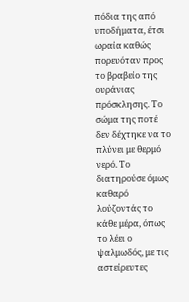πόδια της από υποδήματα, έτσι ωραία καθώς πορευόταν προς το βραβείο της ουράνιας πρόσκλησης. Το σώμα της ποτέ δεν δέχτηκε να το πλύνει με θερμό νερό. Το διατηρούσε όμως καθαρό λούζοντάς το κάθε μέρα, όπως το λέει ο ψαλμωδός, με τις αστείρευτες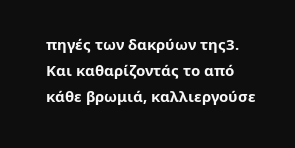πηγές των δακρύων της3. Και καθαρίζοντάς το από κάθε βρωμιά, καλλιεργούσε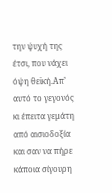την ψυχή της έτσι, που νάχει όψη θεϊκή.Απ’ αυτό το γεγονός κι έπειτα γεμάτη από αισιοδοξία και σαν να πήρε κάποια σίγουρη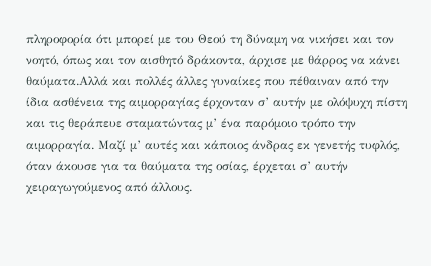πληροφορία ότι μπορεί με του Θεού τη δύναμη να νικήσει και τον νοητό, όπως και τον αισθητό δράκοντα, άρχισε με θάρρος να κάνει θαύματα.Αλλά και πολλές άλλες γυναίκες που πέθαιναν από την ίδια ασθένεια της αιμορραγίας έρχονταν σ’ αυτήν με ολόψυχη πίστη και τις θεράπευε σταματώντας μ’ ένα παρόμοιο τρόπο την αιμορραγία. Μαζί μ’ αυτές και κάποιος άνδρας εκ γενετής τυφλός, όταν άκουσε για τα θαύματα της οσίας, έρχεται σ’ αυτήν χειραγωγούμενος από άλλους.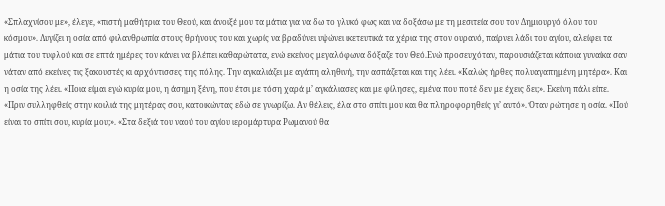«Σπλαχνίσου με», έλεγε, «πιστή μαθήτρια του Θεού, και άνοιξέ μου τα μάτια για να δω το γλυκό φως και να δοξάσω με τη μεσιτεία σου τον Δημιουργό όλου του κόσμου». Λυγίζει η οσία από φιλανθρωπία στους θρήνους του και χωρίς να βραδύνει υψώνει ικετευτικά τα χέρια της στον ουρανό, παίρνει λάδι του αγίου, αλείφει τα μάτια του τυφλού και σε επτά ημέρες τον κάνει να βλέπει καθαρώτατα, ενώ εκείνος μεγαλόφωνα δόξαζε τον Θεό.Ενώ προσευχόταν, παρουσιάζεται κάποια γυναίκα σαν νάταν από εκείνες τις ξακουστές κι αρχόντισσες της πόλης. Την αγκαλιάζει με αγάπη αληθινή, την ασπάζεται και της λέει. «Καλώς ήρθες πολυαγαπημένη μητέρα». Και η οσία της λέει. «Ποια είμαι εγώ κυρία μου, η άσημη ξένη, που έτσι με τόση χαρά μ’ αγκάλιασες και με φίλησες, εμένα που ποτέ δεν με έχεις δει;». Εκείνη πάλι είπε. «Πριν συλληφθείς στην κοιλιά της μητέρας σου, κατοικώντας εδώ σε γνωρίζω. Αν θέλεις, έλα στο σπίτι μου και θα πληροφορηθείς γι’ αυτό». Όταν ρώτησε η οσία. «Πού είναι το σπίτι σου, κυρία μου;». «Στα δεξιά του ναού του αγίου ιερομάρτυρα Ρωμανού θα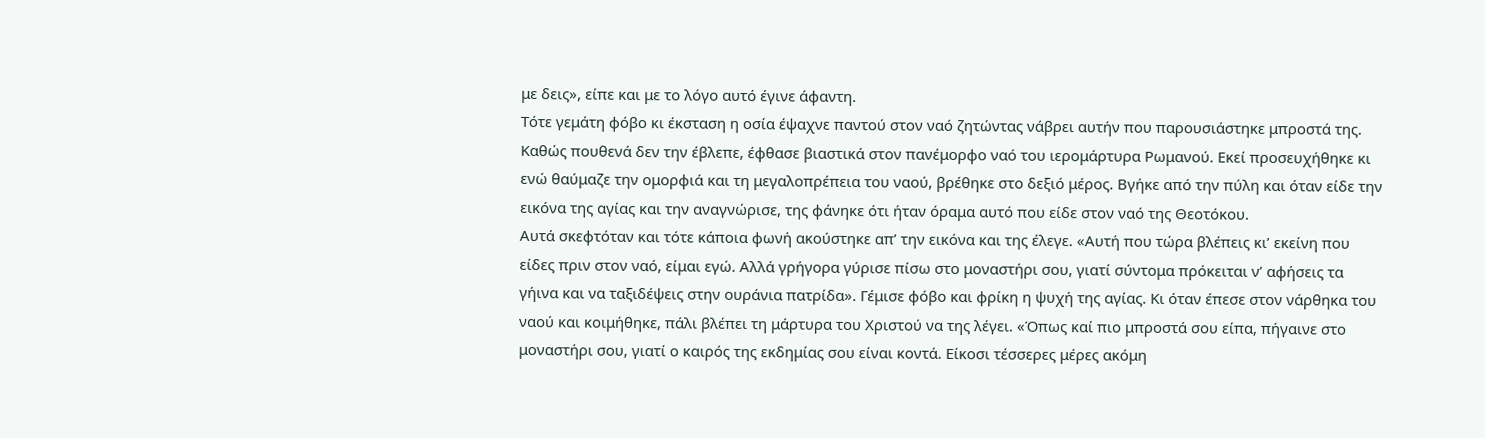με δεις», είπε και με το λόγο αυτό έγινε άφαντη.
Τότε γεμάτη φόβο κι έκσταση η οσία έψαχνε παντού στον ναό ζητώντας νάβρει αυτήν που παρουσιάστηκε μπροστά της. Καθώς πουθενά δεν την έβλεπε, έφθασε βιαστικά στον πανέμορφο ναό του ιερομάρτυρα Ρωμανού. Εκεί προσευχήθηκε κι ενώ θαύμαζε την ομορφιά και τη μεγαλοπρέπεια του ναού, βρέθηκε στο δεξιό μέρος. Βγήκε από την πύλη και όταν είδε την εικόνα της αγίας και την αναγνώρισε, της φάνηκε ότι ήταν όραμα αυτό που είδε στον ναό της Θεοτόκου.
Αυτά σκεφτόταν και τότε κάποια φωνή ακούστηκε απ’ την εικόνα και της έλεγε. «Αυτή που τώρα βλέπεις κι’ εκείνη που είδες πριν στον ναό, είμαι εγώ. Αλλά γρήγορα γύρισε πίσω στο μοναστήρι σου, γιατί σύντομα πρόκειται ν’ αφήσεις τα γήινα και να ταξιδέψεις στην ουράνια πατρίδα». Γέμισε φόβο και φρίκη η ψυχή της αγίας. Κι όταν έπεσε στον νάρθηκα του ναού και κοιμήθηκε, πάλι βλέπει τη μάρτυρα του Χριστού να της λέγει. «Όπως καί πιο μπροστά σου είπα, πήγαινε στο μοναστήρι σου, γιατί ο καιρός της εκδημίας σου είναι κοντά. Είκοσι τέσσερες μέρες ακόμη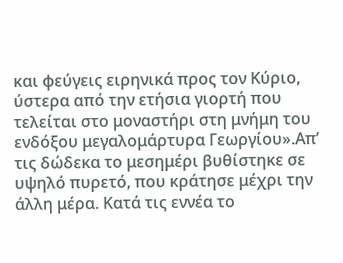και φεύγεις ειρηνικά προς τον Κύριο, ύστερα από την ετήσια γιορτή που τελείται στο μοναστήρι στη μνήμη του ενδόξου μεγαλομάρτυρα Γεωργίου».Απ’ τις δώδεκα το μεσημέρι βυθίστηκε σε υψηλό πυρετό, που κράτησε μέχρι την άλλη μέρα. Κατά τις εννέα το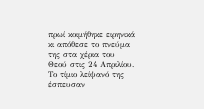πρωί κοιμήθηκε ειρηνικά κι απόθεσε το πνεύμα της στα χέρια του Θεού στις 24 Απριλίου. Το τίμιο λείψανό της έσπευσαν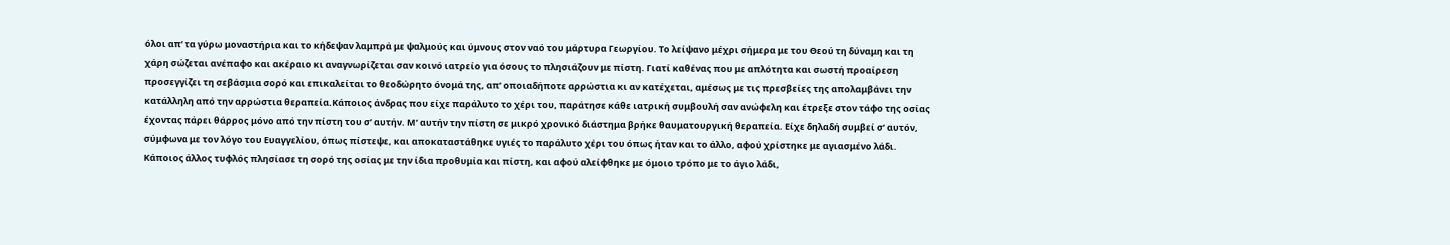όλοι απ’ τα γύρω μοναστήρια και το κήδεψαν λαμπρά με ψαλμούς και ύμνους στον ναό του μάρτυρα Γεωργίου. Το λείψανο μέχρι σήμερα με του Θεού τη δύναμη και τη χάρη σώζεται ανέπαφο και ακέραιο κι αναγνωρίζεται σαν κοινό ιατρείο για όσους το πλησιάζουν με πίστη. Γιατί καθένας που με απλότητα και σωστή προαίρεση προσεγγίζει τη σεβάσμια σορό και επικαλείται το θεοδώρητο όνομά της, απ’ οποιαδήποτε αρρώστια κι αν κατέχεται, αμέσως με τις πρεσβείες της απολαμβάνει την κατάλληλη από την αρρώστια θεραπεία.Κάποιος άνδρας που είχε παράλυτο το χέρι του, παράτησε κάθε ιατρική συμβουλή σαν ανώφελη και έτρεξε στον τάφο της οσίας έχοντας πάρει θάρρος μόνο από την πίστη του σ’ αυτήν. Μ’ αυτήν την πίστη σε μικρό χρονικό διάστημα βρήκε θαυματουργική θεραπεία. Είχε δηλαδή συμβεί σ’ αυτόν, σύμφωνα με τον λόγο του Ευαγγελίου, όπως πίστεψε, και αποκαταστάθηκε υγιές το παράλυτο χέρι του όπως ήταν και το άλλο, αφού χρίστηκε με αγιασμένο λάδι.
Κάποιος άλλος τυφλός πλησίασε τη σορό της οσίας με την ίδια προθυμία και πίστη, και αφού αλείφθηκε με όμοιο τρόπο με το άγιο λάδι,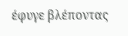έφυγε βλέποντας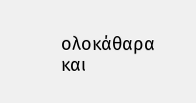ολοκάθαρα και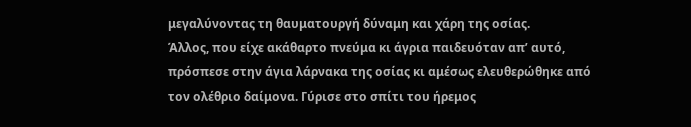μεγαλύνοντας τη θαυματουργή δύναμη και χάρη της οσίας.
Άλλος, που είχε ακάθαρτο πνεύμα κι άγρια παιδευόταν απ’ αυτό, πρόσπεσε στην άγια λάρνακα της οσίας κι αμέσως ελευθερώθηκε από τον ολέθριο δαίμονα. Γύρισε στο σπίτι του ήρεμος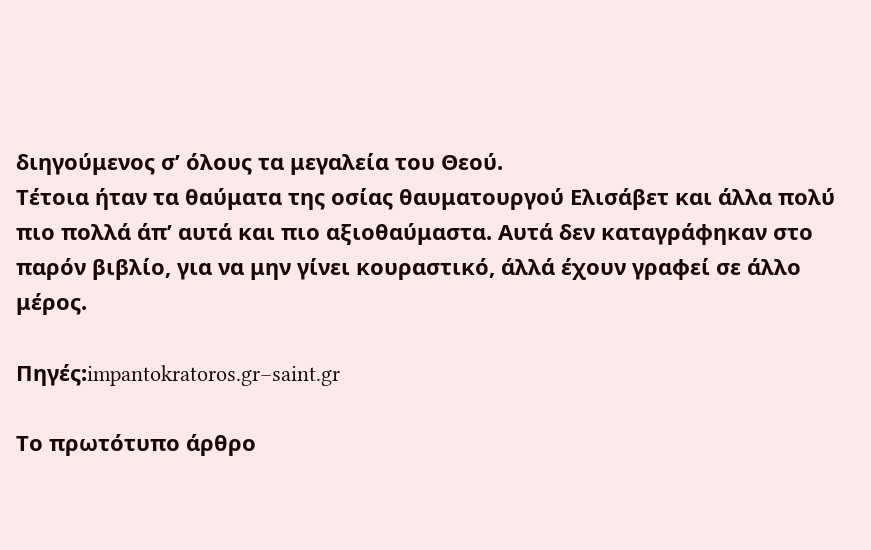διηγούμενος σ’ όλους τα μεγαλεία του Θεού.
Τέτοια ήταν τα θαύματα της οσίας θαυματουργού Ελισάβετ και άλλα πολύ πιο πολλά άπ’ αυτά και πιο αξιοθαύμαστα. Αυτά δεν καταγράφηκαν στο παρόν βιβλίο, για να μην γίνει κουραστικό, άλλά έχουν γραφεί σε άλλο μέρος.

Πηγές:impantokratoros.gr–saint.gr

Το πρωτότυπο άρθρο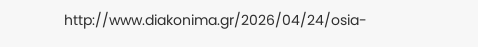http://www.diakonima.gr/2026/04/24/osia-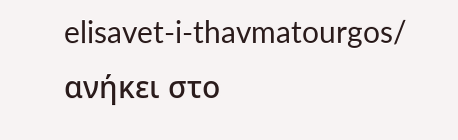elisavet-i-thavmatourgos/ ανήκει στο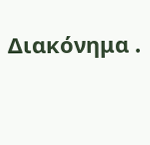Διακόνημα .